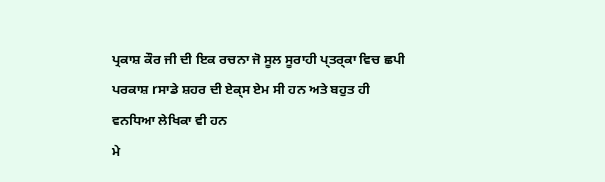ਪ੍ਰਕਾਸ਼ ਕੌਰ ਜੀ ਦੀ ਇਕ ਰਚਨਾ ਜੋ ਸੂਲ ਸੂਰਾਹੀ ਪ੍ਤਰ੍ਕਾ ਵਿਚ ਛਪੀ
ਪਰਕਾਸ਼ rਸਾਡੇ ਸ਼ਹਰ ਦੀ ਏਕ੍ਸ ਏਮ ਸੀ ਹਨ ਅਤੇ ਬਹੁਤ ਹੀ
ਵਨਧਿਆ ਲੇਖਿਕਾ ਵੀ ਹਨ
ਮੇ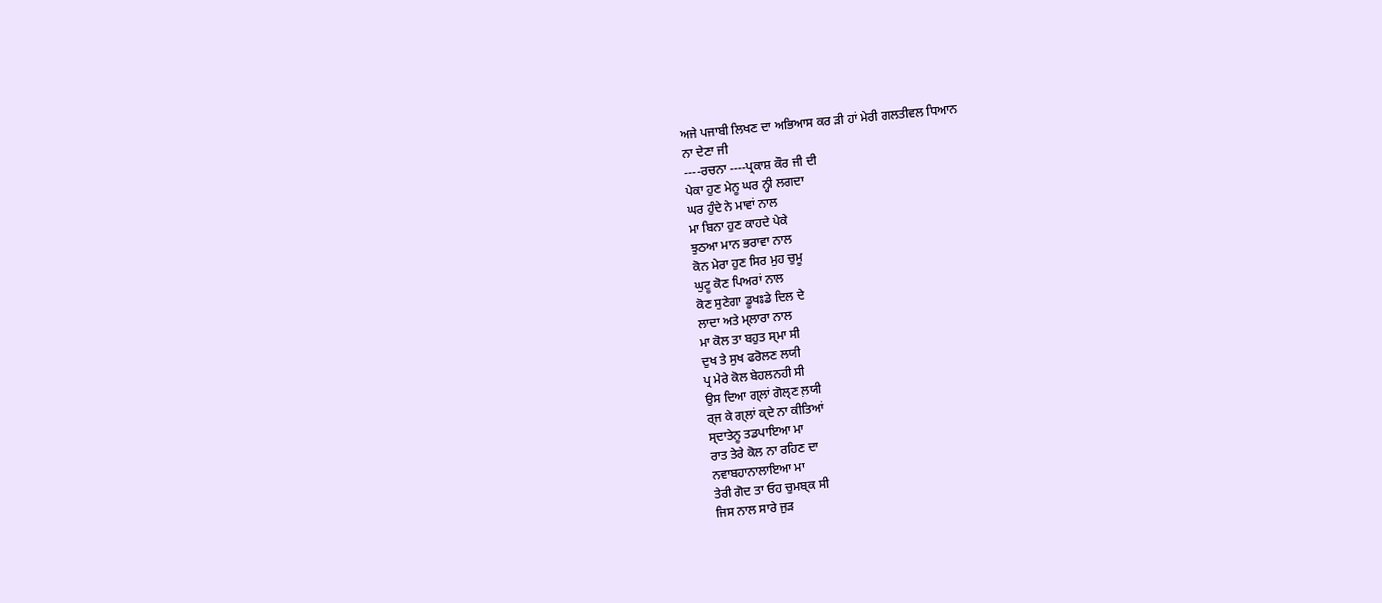ਅਜੇ ਪਜਾਬੀ ਲਿਖਣ ਦਾ ਅਭਿਆਸ ਕਰ ੜੀ ਹਾਂ ਮੇਰੀ ਗਲਤੀਵਲ ਧਿਆਨ
ਨਾ ਦੇਣਾ ਜੀ
----ਰਚਨਾ ----ਪ੍ਰਕਾਸ਼ ਕੌਰ ਜੀ ਦੀ
ਪੇਕਾ ਹੁਣ ਮੇਨੂ ਘਰ ਨ੍ਹੀ ਲਗਦਾ
ਘਰ ਹੁੰਦੇ ਨੇ ਮਾਵਾਂ ਨਾਲ
ਮਾ ਬਿਨਾ ਹੁਣ ਕਾਹਦੇ ਪੇਕੇ
ਝੁਠਆ ਮਾਨ ਭਰਾਵਾ ਨਾਲ
ਕੋਨ ਮੇਰਾ ਹੁਣ ਸਿਰ ਮੁਹ ਚੁਮੂ
ਘੁਟੂ ਕੋਣ ਪਿਅਰਾਂ ਨਾਲ
ਕੋਣ ਸੁਣੇਗਾ ਡੂਖਃਡੇ ਦਿਲ ਦੇ
ਲਾਦਾ ਅਤੇ ਮ੍ਲਾਰਾ ਨਾਲ
ਮਾ ਕੋਲ ਤਾ ਬਹੁਤ ਸ੍ਮਾ ਸੀ
ਦੁਖ ਤੇ ਸੁਖ ਫਰੋਲਣ ਲਯੀ
ਪ੍ਰ ਮੇਰੇ ਕੋਲ ਬੇਹਲਨਹੀ ਸੀ
ਉਸ ਦਿਆ ਗ੍ਲਾਂ ਗੋਲ੍ਣ ਲ਼ਯੀ
ਰ੍ਜ ਕੇ ਗ੍ਲਾਂ ਕ੍ਦੇ ਨਾ ਕੀਤਿਆਂ
ਸ੍ਦਾਤੇਨੂ ਤਡਪਾਇਆ ਮਾ
ਰਾਤ ਤੇਰੇ ਕੋਲ ਨਾ ਰਹਿਣ ਦਾ
ਨਵਾਬਹਾਨਾਲਾਇਆ ਮਾ
ਤੇਰੀ ਗੋਦ ਤਾ ਓਹ ਚੁਮਬ੍ਕ ਸੀ
ਜਿਸ ਨਾਲ ਸਾਰੇ ਜੁਡ਼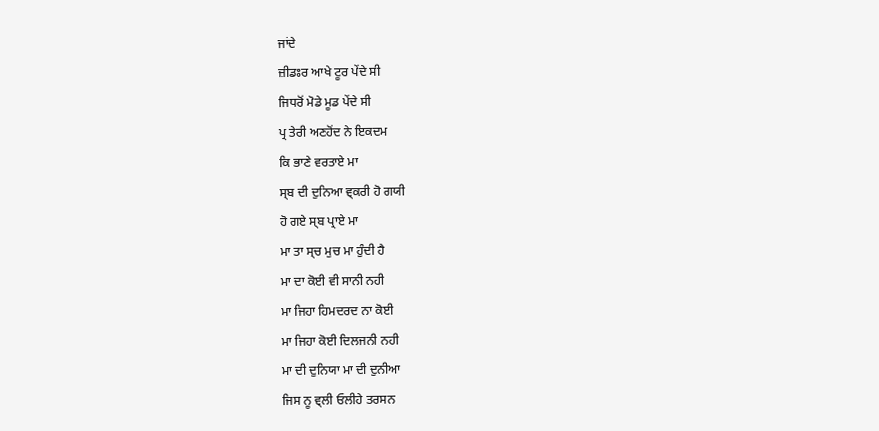ਜਾਂਦੇ
ਜ਼ੀਡਃਰ ਆਖੇ ਟੂਰ ਪੇਂਦੇ ਸੀ
ਜਿਧਰੋਂ ਮੋਡੇ ਮੂਡ ਪੇਂਦੇ ਸੀ
ਪ੍ਰ ਤੇਰੀ ਅਣਹੋਂਦ ਨੇ ਇਕਦਮ
ਕਿ ਭਾਣੇ ਵਰਤਾਏ ਮਾ
ਸ੍ਬ ਦੀ ਦੁਨਿਆ ਵ੍ਕਰੀ ਹੋ ਗਯੀ
ਹੋ ਗਏ ਸ੍ਬ ਪ੍ਰਾਏ ਮਾ
ਮਾ ਤਾ ਸ੍ਚ ਮੁਚ ਮਾ ਹੁੰਦੀ ਹੈ
ਮਾ ਦਾ ਕੋਈ ਵੀ ਸਾਨੀ ਨਹੀ
ਮਾ ਜਿਹਾ ਹਿਮਦਰਦ ਨਾ ਕੋਈ
ਮਾ ਜਿਹਾ ਕੋਈ ਦਿਲਜਨੀ ਨਹੀ
ਮਾ ਦੀ ਦੁਨਿਯਾ ਮਾ ਦੀ ਦੁਨੀਆ
ਜਿਸ ਨੂ ਵ੍ਲੀ ਓਲੀਹੇ ਤਰਸਨ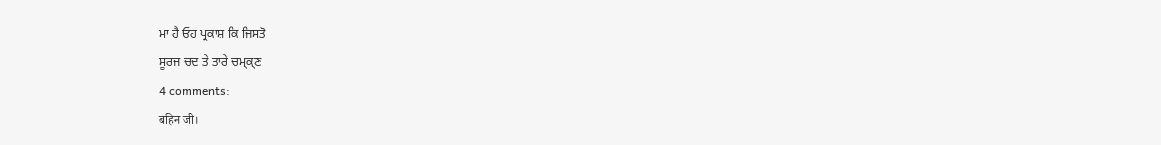ਮਾ ਹੈ ਓਹ ਪ੍ਰਕਾਸ਼ ਕਿ ਜਿਸਤੋ
ਸੂਰਜ ਚਦ ਤੇ ਤਾਰੇ ਚਮ੍ਕ੍ਣ
4 comments:
बहिन जी।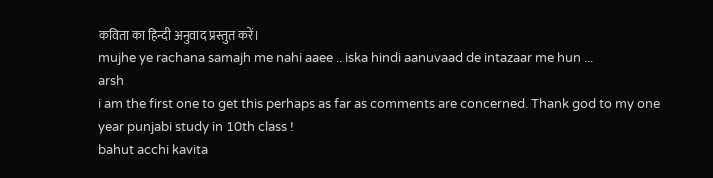कविता का हिन्दी अनुवाद प्रस्तुत करें।
mujhe ye rachana samajh me nahi aaee .. iska hindi aanuvaad de intazaar me hun ...
arsh
i am the first one to get this perhaps as far as comments are concerned. Thank god to my one year punjabi study in 10th class !
bahut acchi kavita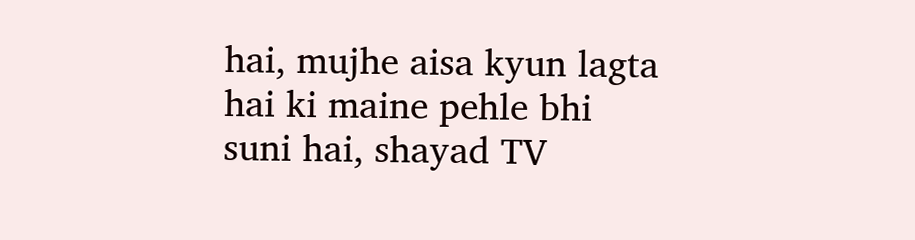hai, mujhe aisa kyun lagta hai ki maine pehle bhi suni hai, shayad TV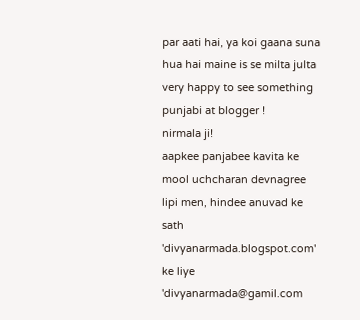par aati hai, ya koi gaana suna hua hai maine is se milta julta
very happy to see something punjabi at blogger !
nirmala ji!
aapkee panjabee kavita ke mool uchcharan devnagree lipi men, hindee anuvad ke sath 'divyanarmada.blogspot.com' ke liye 'divyanarmada@gamil.com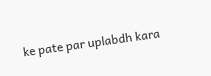ke pate par uplabdh kara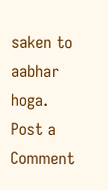saken to aabhar hoga.
Post a Comment